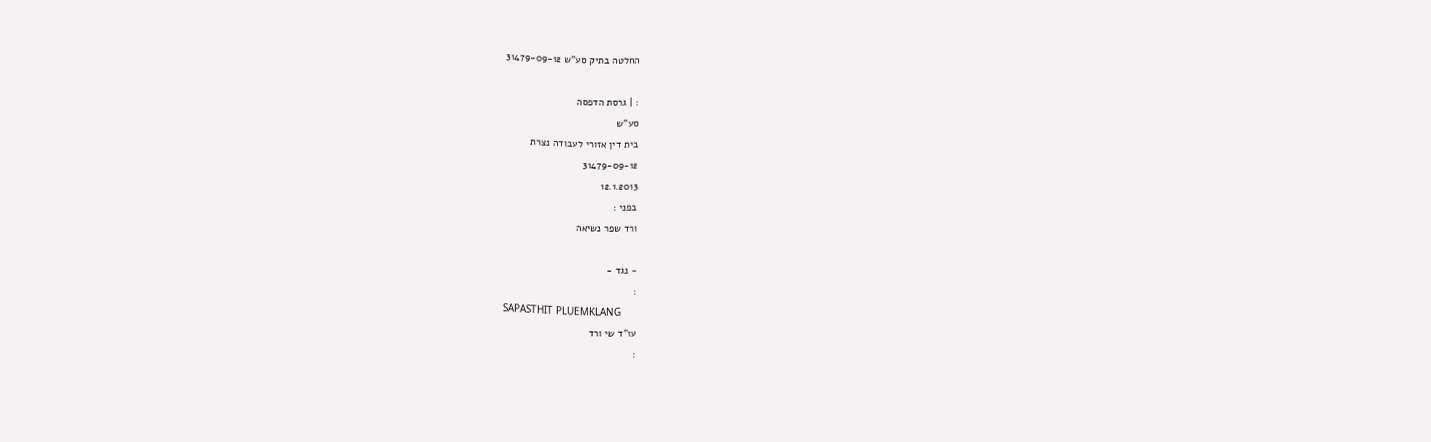החלטה בתיק סע"ש 31479-09-12

: | גרסת הדפסה
סע"ש
בית דין אזורי לעבודה נצרת
31479-09-12
12.1.2013
בפני :
ורד שפר נשיאה

- נגד -
:
SAPASTHIT PLUEMKLANG
עו"ד שי ורד
: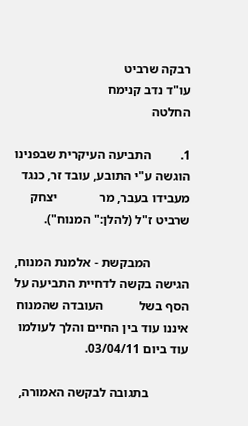רבקה שרביט
עו"ד נדב קנימח
החלטה

1.         התביעה העיקרית שבפנינו הוגשה ע"י התובע, עובד זר, כנגד מעבידו בעבר, מר             יצחק שרביט ז"ל (להלן:" המנוח").

            המבקשת - אלמנת המנוח, הגישה בקשה לדחיית התביעה על הסף בשל           העובדה שהמנוח איננו עוד בין החיים והלך לעולמו עוד ביום 03/04/11.

            בתגובה לבקשה האמורה,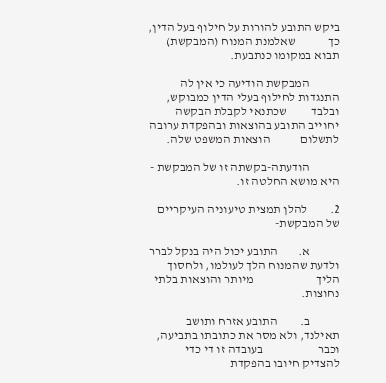ביקש התובע להורות על חילוף בעל הדין, כך             שאלמנת המנוח (המבקשת) תבוא במקומו כנתבעת.

            המבקשת הודיעה כי אין לה התנגדות לחילוף בעלי הדין כמבוקש, ובלבד          שכתנאי לקבלת הבקשה יחוייב התובע בהוצאות ובהפקדת ערובה לתשלום            הוצאות המשפט שלה.

            הודעתה-בקשתה זו של המבקשת - היא מושא החלטה זו.

2.         להלן תמצית טיעוניה העיקריים של המבקשת-

            א.        התובע יכול היה בנקל לברר ולדעת שהמנוח הלך לעולמו, ולחסוך הליך                         מיותר והוצאות בלתי נחוצות.

            ב.         התובע אזרח ותושב תאילנד, ולא מסר את כתובתו בתביעה, וכבר                      בעובדה זו די כדי להצדיק חיובו בהפקדת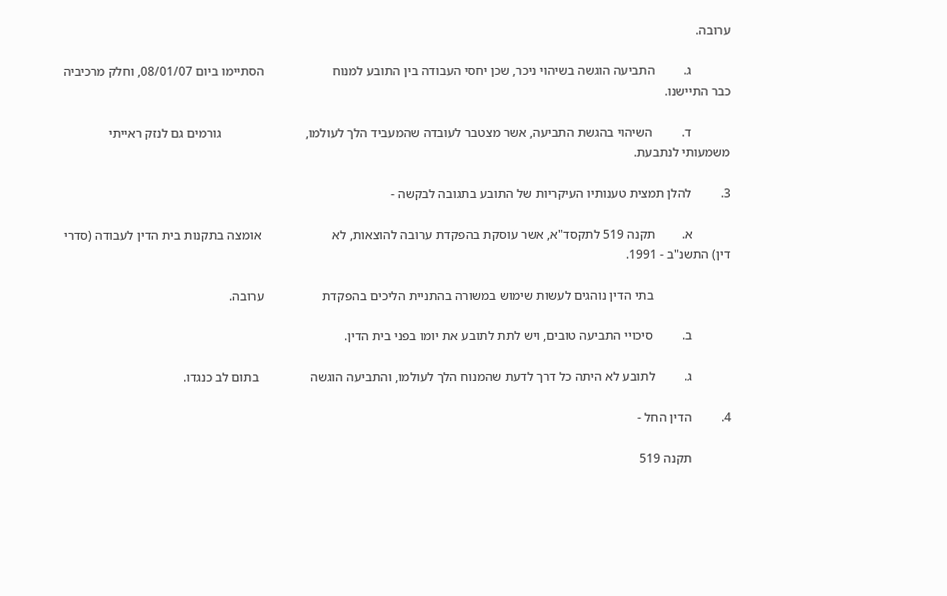ערובה.

            ג.         התביעה הוגשה בשיהוי ניכר, שכן יחסי העבודה בין התובע למנוח                     הסתיימו ביום 08/01/07, וחלק מרכיביה כבר התיישנו.

            ד.         השיהוי בהגשת התביעה, אשר מצטבר לעובדה שהמעביד הלך לעולמו,                          גורמים גם לנזק ראייתי משמעותי לנתבעת.

3.         להלן תמצית טענותיו העיקריות של התובע בתגובה לבקשה -

            א.        תקנה 519 לתקסד"א, אשר עוסקת בהפקדת ערובה להוצאות, לא                      אומצה בתקנות בית הדין לעבודה (סדרי דין) התשנ"ב - 1991.

                        בתי הדין נוהגים לעשות שימוש במשורה בהתניית הליכים בהפקדת                  ערובה.

            ב.         סיכויי התביעה טובים, ויש לתת לתובע את יומו בפני בית הדין.

            ג.         לתובע לא היתה כל דרך לדעת שהמנוח הלך לעולמו, והתביעה הוגשה                בתום לב כנגדו.

4.         הדין החל -

            תקנה 519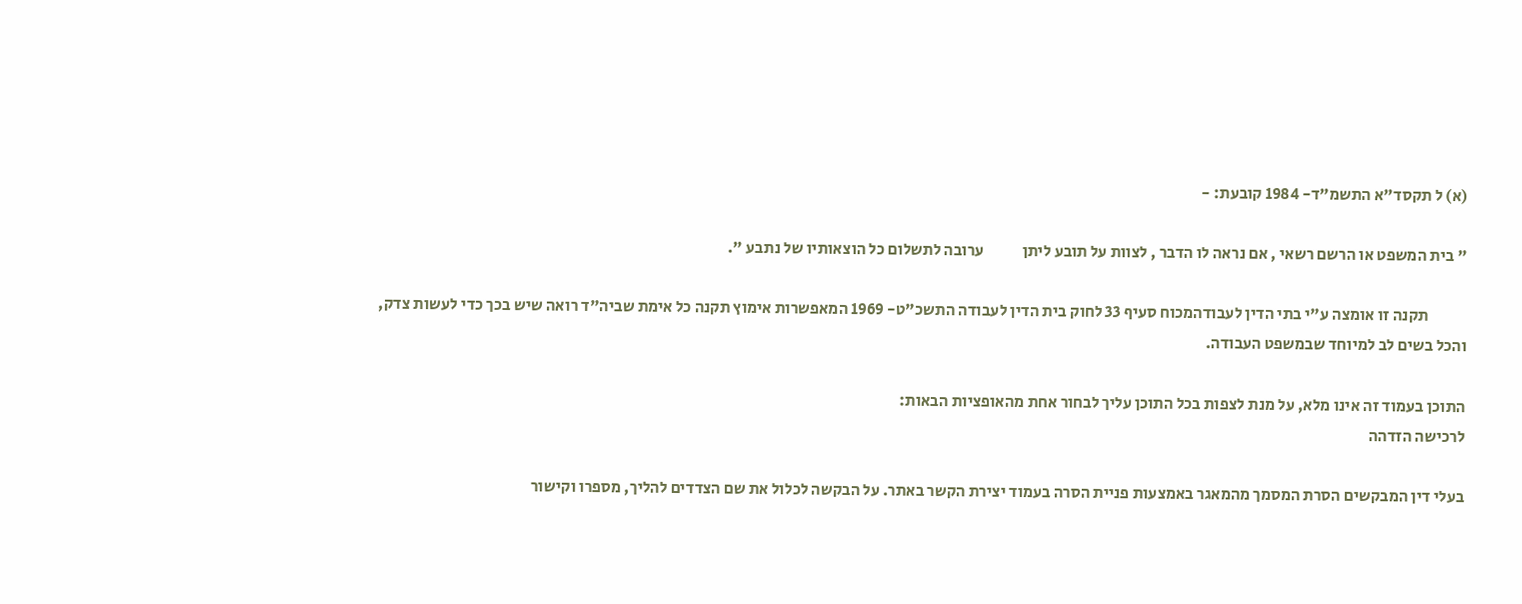(א) ל תקסד"א התשמ"ד- 1984 קובעת: -

" בית המשפט או הרשם רשאי , אם נראה לו הדבר , לצוות על תובע ליתן            ערובה לתשלום כל הוצאותיו של נתבע ".

            תקנה זו אומצה ע"י בתי הדין לעבודהמכוח סעיף 33 לחוק בית הדין לעבודה התשכ"ט- 1969 המאפשרות אימוץ תקנה כל אימת שביה"ד רואה שיש בכך כדי לעשות צדק, והכל בשים לב למיוחד שבמשפט העבודה.

התוכן בעמוד זה אינו מלא, על מנת לצפות בכל התוכן עליך לבחור אחת מהאופציות הבאות:
לרכישה הזדהה

בעלי דין המבקשים הסרת המסמך מהמאגר באמצעות פניית הסרה בעמוד יצירת הקשר באתר. על הבקשה לכלול את שם הצדדים להליך, מספרו וקישור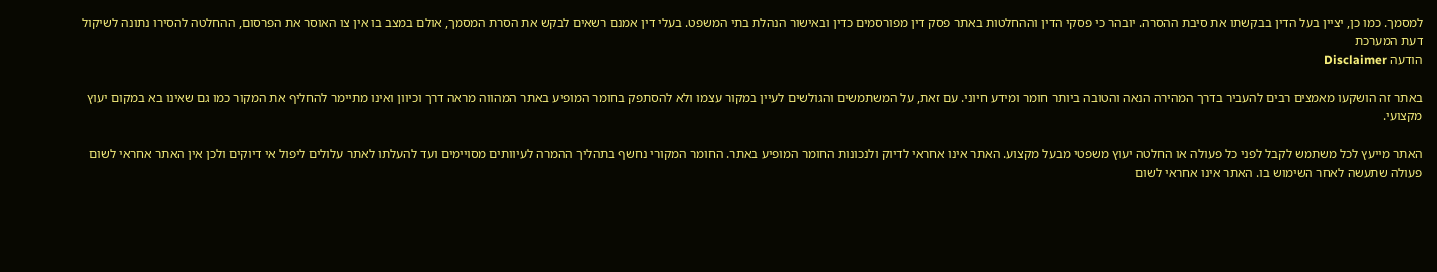למסמך. כמו כן, יציין בעל הדין בבקשתו את סיבת ההסרה. יובהר כי פסקי הדין וההחלטות באתר פסק דין מפורסמים כדין ובאישור הנהלת בתי המשפט. בעלי דין אמנם רשאים לבקש את הסרת המסמך, אולם במצב בו אין צו האוסר את הפרסום, ההחלטה להסירו נתונה לשיקול דעת המערכת
הודעה Disclaimer

באתר זה הושקעו מאמצים רבים להעביר בדרך המהירה הנאה והטובה ביותר חומר ומידע חיוני. עם זאת, על המשתמשים והגולשים לעיין במקור עצמו ולא להסתפק בחומר המופיע באתר המהווה מראה דרך וכיוון ואינו מתיימר להחליף את המקור כמו גם שאינו בא במקום יעוץ מקצועי.

האתר מייעץ לכל משתמש לקבל לפני כל פעולה או החלטה יעוץ משפטי מבעל מקצוע. האתר אינו אחראי לדיוק ולנכונות החומר המופיע באתר. החומר המקורי נחשף בתהליך ההמרה לעיוותים מסויימים ועד להעלתו לאתר עלולים ליפול אי דיוקים ולכן אין האתר אחראי לשום פעולה שתעשה לאחר השימוש בו. האתר אינו אחראי לשום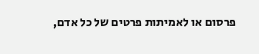פרסום או לאמיתות פרטים של כל אדם,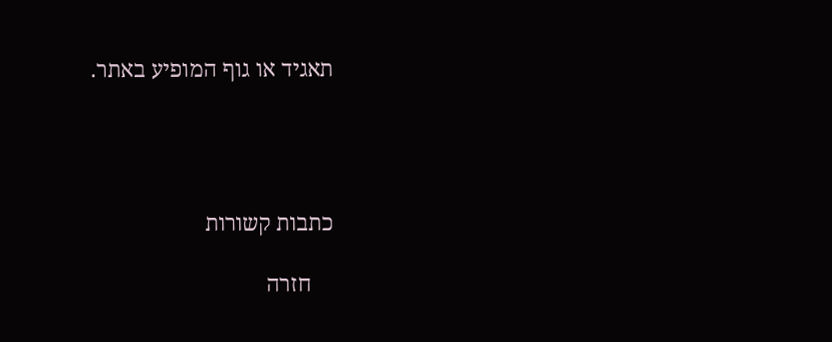תאגיד או גוף המופיע באתר.




כתבות קשורות

    חזרה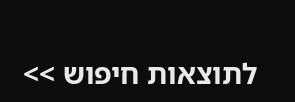לתוצאות חיפוש >>